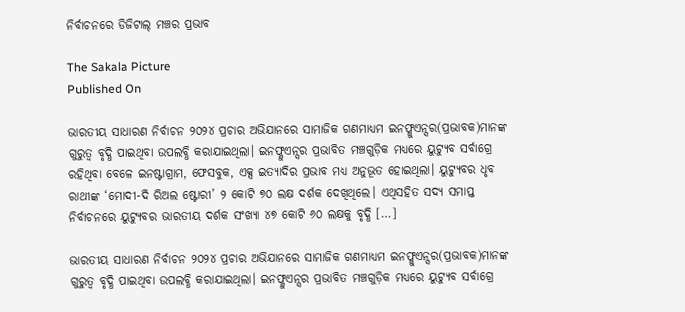ନିର୍ବାଚନରେ ଡିଜିଟାଲ୍‌‌ ମଞ୍ଚର ପ୍ରଭାବ

The Sakala Picture
Published On

ଭାରତୀୟ ସାଧାରଣ ନିର୍ବାଚନ ୨୦୨୪ ପ୍ରଚାର ଅଭିଯାନରେ ସାମାଜିକ ଗଣମାଧ୍ୟମ ଇନଫ୍ଳୁଏନ୍ସର(ପ୍ରଭାବକ)ମାନଙ୍କ ଗୁରୁତ୍ୱ ବୃଦ୍ଧି ପାଇଥିବା ଉପଲବ୍ଧି କରାଯାଇଥିଲା। ଇନଫ୍ଳୁଏନ୍ସର ପ୍ରଭାବିତ ମଞ୍ଚଗୁଡ଼ିକ ମଧ୍ୟରେ ୟୁଟ୍ୟୁବ ସର୍ବାଗ୍ରେ ରହିଥିବା ବେଳେ ଇନଷ୍ଟାଗ୍ରାମ, ଫେସବୁକ, ଏକ୍ସ ଇତ୍ୟାଦିର ପ୍ରଭାବ ମଧ୍ୟ ଅନୁଭୂତ ହୋଇଥିଲା। ୟୁଟ୍ୟୁବର ଧୃବ ରାଥୀଙ୍କ ‘ମୋଦୀ-ଦି ରିଅଲ ଷ୍ଟୋରୀ’ ୨ କୋଟି ୭୦ ଲକ୍ଷ ଦର୍ଶକ ଦେଖିଥିଲେ। ଏଥିସହିତ ସଦ୍ୟ ସମାପ୍ତ ନିର୍ବାଚନରେ ୟୁଟ୍ୟୁବର ଭାରତୀୟ ଦର୍ଶକ ସଂଖ୍ୟା ୪୭ କୋଟି ୬୦ ଲକ୍ଷକୁ ବୃଦ୍ଧି […]

ଭାରତୀୟ ସାଧାରଣ ନିର୍ବାଚନ ୨୦୨୪ ପ୍ରଚାର ଅଭିଯାନରେ ସାମାଜିକ ଗଣମାଧ୍ୟମ ଇନଫ୍ଳୁଏନ୍ସର(ପ୍ରଭାବକ)ମାନଙ୍କ ଗୁରୁତ୍ୱ ବୃଦ୍ଧି ପାଇଥିବା ଉପଲବ୍ଧି କରାଯାଇଥିଲା। ଇନଫ୍ଳୁଏନ୍ସର ପ୍ରଭାବିତ ମଞ୍ଚଗୁଡ଼ିକ ମଧ୍ୟରେ ୟୁଟ୍ୟୁବ ସର୍ବାଗ୍ରେ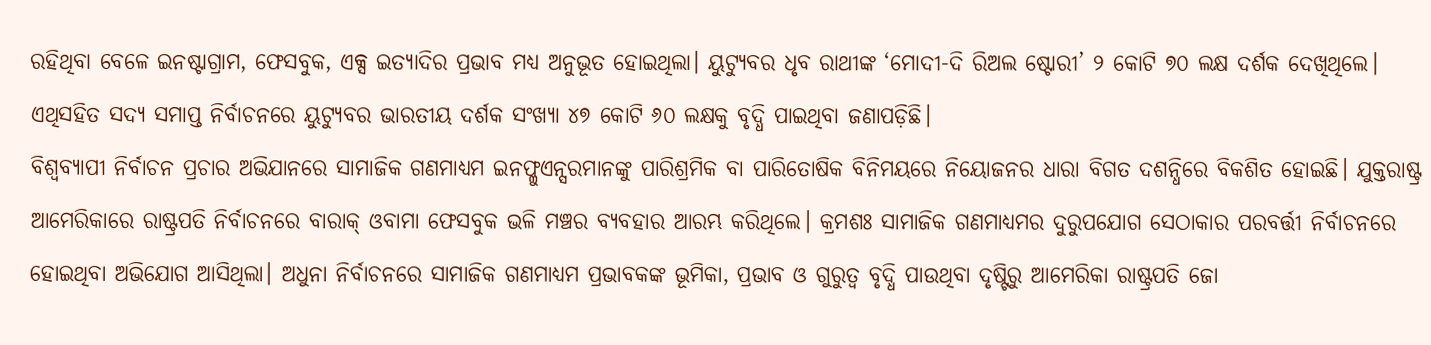ରହିଥିବା ବେଳେ ଇନଷ୍ଟାଗ୍ରାମ, ଫେସବୁକ, ଏକ୍ସ ଇତ୍ୟାଦିର ପ୍ରଭାବ ମଧ୍ୟ ଅନୁଭୂତ ହୋଇଥିଲା। ୟୁଟ୍ୟୁବର ଧୃବ ରାଥୀଙ୍କ ‘ମୋଦୀ-ଦି ରିଅଲ ଷ୍ଟୋରୀ’ ୨ କୋଟି ୭୦ ଲକ୍ଷ ଦର୍ଶକ ଦେଖିଥିଲେ। ଏଥିସହିତ ସଦ୍ୟ ସମାପ୍ତ ନିର୍ବାଚନରେ ୟୁଟ୍ୟୁବର ଭାରତୀୟ ଦର୍ଶକ ସଂଖ୍ୟା ୪୭ କୋଟି ୬୦ ଲକ୍ଷକୁ ବୃଦ୍ଧି ପାଇଥିବା ଜଣାପଡ଼ିଛି।
ବିଶ୍ୱବ୍ୟାପୀ ନିର୍ବାଚନ ପ୍ରଚାର ଅଭିଯାନରେ ସାମାଜିକ ଗଣମାଧ୍ୟମ ଇନଫ୍ଳୁଏନ୍ସରମାନଙ୍କୁ ପାରିଶ୍ରମିକ ବା ପାରିତୋଷିକ ବିନିମୟରେ ନିୟୋଜନର ଧାରା ବିଗତ ଦଶନ୍ଧିରେ ବିକଶିତ ହୋଇଛି। ଯୁକ୍ତରାଷ୍ଟ୍ର ଆମେରିକାରେ ରାଷ୍ଟ୍ରପତି ନିର୍ବାଚନରେ ବାରାକ୍‌‌ ଓବାମା ଫେସବୁକ ଭଳି ମଞ୍ଚର ବ୍ୟବହାର ଆରମ୍ଭ କରିଥିଲେ। କ୍ରମଶଃ ସାମାଜିକ ଗଣମାଧ୍ୟମର ଦୁରୁପଯୋଗ ସେଠାକାର ପରବର୍ତ୍ତୀ ନିର୍ବାଚନରେ ହୋଇଥିବା ଅଭିଯୋଗ ଆସିଥିଲା। ଅଧୁନା ନିର୍ବାଚନରେ ସାମାଜିକ ଗଣମାଧ୍ୟମ ପ୍ରଭାବକଙ୍କ ଭୂମିକା, ପ୍ରଭାବ ଓ ଗୁରୁତ୍ୱ ବୃଦ୍ଧି ପାଉଥିବା ଦୃଷ୍ଟିରୁ ଆମେରିକା ରାଷ୍ଟ୍ରପତି ଜୋ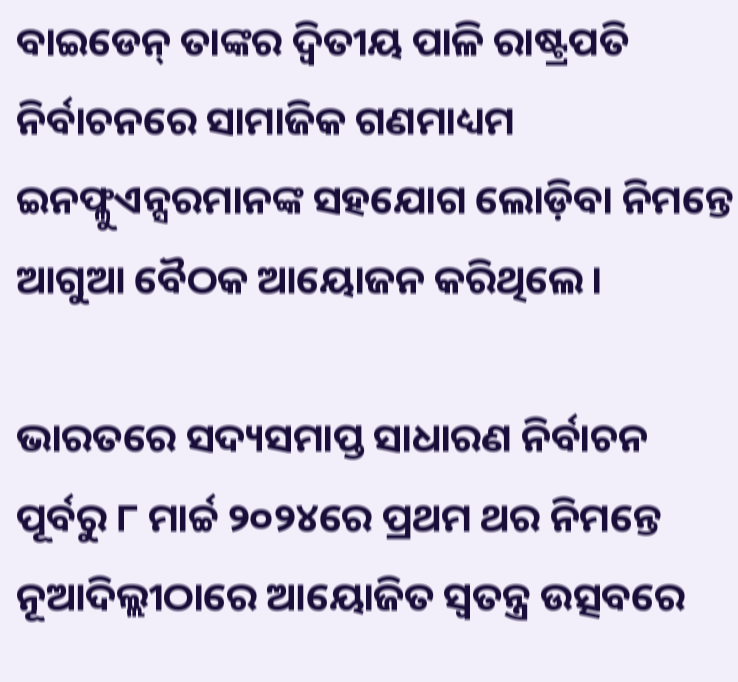ବାଇଡେନ୍‌‌ ତାଙ୍କର ଦ୍ୱିତୀୟ ପାଳି ରାଷ୍ଟ୍ରପତି ନିର୍ବାଚନରେ ସାମାଜିକ ଗଣମାଧ୍ୟମ ଇନଫ୍ଳୁଏନ୍ସରମାନଙ୍କ ସହଯୋଗ ଲୋଡ଼ିବା ନିମନ୍ତେ ଆଗୁଆ ବୈଠକ ଆୟୋଜନ କରିଥିଲେ।

ଭାରତରେ ସଦ୍ୟସମାପ୍ତ ସାଧାରଣ ନିର୍ବାଚନ ପୂର୍ବରୁ ୮ ମାର୍ଚ୍ଚ ୨୦୨୪ରେ ପ୍ରଥମ ଥର ନିମନ୍ତେ ନୂଆଦିଲ୍ଲୀଠାରେ ଆୟୋଜିତ ସ୍ୱତନ୍ତ୍ର ଉତ୍ସବରେ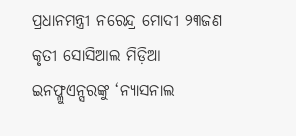ପ୍ରଧାନମନ୍ତ୍ରୀ ନରେନ୍ଦ୍ର ମୋଦୀ ୨୩ଜଣ କୃତୀ ସୋସିଆଲ ମିଡ଼ିଆ ଇନଫ୍ଳୁଏନ୍ସରଙ୍କୁ ‘ନ୍ୟାସନାଲ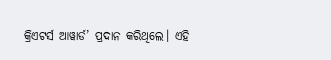କ୍ରିଏଟର୍ସ ଆୱାର୍ଡ’ ପ୍ରଦାନ କରିଥିଲେ। ଏହି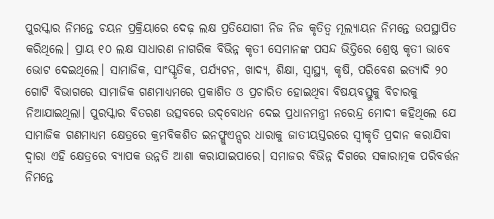ପୁରସ୍କାର ନିମନ୍ତେ ଚୟନ ପ୍ରକ୍ରିୟାରେ ଦେଢ଼ ଲକ୍ଷ ପ୍ରତିଯୋଗୀ ନିଜ ନିଜ କୃତିତ୍ୱ ମୂଲ୍ୟାୟନ ନିମନ୍ତେ ଉପସ୍ଥାପିତ କରିଥିଲେ। ପ୍ରାୟ ୧୦ ଲକ୍ଷ ସାଧାରଣ ନାଗରିକ ବିଭିନ୍ନ କୃତୀ ସେମାନଙ୍କ ପସନ୍ଦ ଭିତ୍ତିରେ ଶ୍ରେଷ୍ଠ କୃତୀ ଭାବେ ଭୋଟ ଦେଇଥିଲେ। ସାମାଜିକ, ସାଂସ୍କୃତିକ, ପର୍ଯ୍ୟଟନ, ଖାଦ୍ୟ, ଶିକ୍ଷା, ସ୍ୱାସ୍ଥ୍ୟ, କୃଷି, ପରିବେଶ ଇତ୍ୟାଦି ୨୦ ଗୋଟି ବିଭାଗରେ ସାମାଜିକ ଗଣମାଧ୍ୟମରେ ପ୍ରକାଶିତ ଓ ପ୍ରଚାରିତ ହୋଇଥିବା ବିଷୟବସ୍ତୁକୁ ବିଚାରକୁ ନିଆଯାଇଥିଲା। ପୁରସ୍କାର ବିତରଣ ଉତ୍ସବରେ ଉଦ୍‌‌ବୋଧନ ଦେଇ ପ୍ରଧାନମନ୍ତ୍ରୀ ନରେନ୍ଦ୍ର ମୋଦୀ କହିଥିଲେ ଯେ ସାମାଜିକ ଗଣମାଧ୍ୟମ କ୍ଷେତ୍ରରେ କ୍ରମବିକଶିତ ଇନଫ୍ଳୁଏନ୍ସର ଧାରାକୁ ଜାତୀୟସ୍ତରରେ ସ୍ୱୀକୃତି ପ୍ରଦାନ କରାଯିବା ଦ୍ୱାରା ଏହି କ୍ଷେତ୍ରରେ ବ୍ୟାପକ ଉନ୍ନତି ଆଶା କରାଯାଇପାରେ। ସମାଜର ବିଭିନ୍ନ ଦିଗରେ ସକାରାତ୍ମକ ପରିବର୍ତ୍ତନ ନିମନ୍ତେ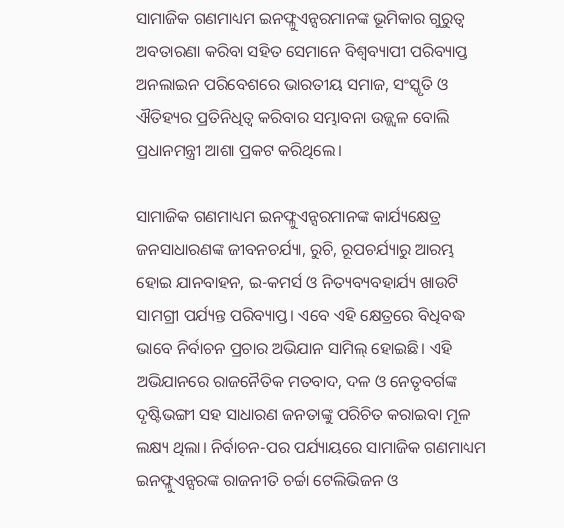ସାମାଜିକ ଗଣମାଧ୍ୟମ ଇନଫ୍ଳୁଏନ୍ସରମାନଙ୍କ ଭୂମିକାର ଗୁରୁତ୍ୱ ଅବତାରଣା କରିବା ସହିତ ସେମାନେ ବିଶ୍ୱବ୍ୟାପୀ ପରିବ୍ୟାପ୍ତ ଅନଲାଇନ ପରିବେଶରେ ଭାରତୀୟ ସମାଜ, ସଂସ୍କୃତି ଓ ଐତିହ୍ୟର ପ୍ରତିନିଧିତ୍ୱ କରିବାର ସମ୍ଭାବନା ଉଜ୍ଜ୍ୱଳ ବୋଲି ପ୍ରଧାନମନ୍ତ୍ରୀ ଆଶା ପ୍ରକଟ କରିଥିଲେ।

ସାମାଜିକ ଗଣମାଧ୍ୟମ ଇନଫ୍ଳୁଏନ୍ସରମାନଙ୍କ କାର୍ଯ୍ୟକ୍ଷେତ୍ର ଜନସାଧାରଣଙ୍କ ଜୀବନଚର୍ଯ୍ୟା, ରୁଚି, ରୂପଚର୍ଯ୍ୟାରୁ ଆରମ୍ଭ ହୋଇ ଯାନବାହନ, ଇ-କମର୍ସ ଓ ନିତ୍ୟବ୍ୟବହାର୍ଯ୍ୟ ଖାଉଟି ସାମଗ୍ରୀ ପର୍ଯ୍ୟନ୍ତ ପରିବ୍ୟାପ୍ତ। ଏବେ ଏହି କ୍ଷେତ୍ରରେ ବିଧିବଦ୍ଧ ଭାବେ ନିର୍ବାଚନ ପ୍ରଚାର ଅଭିଯାନ ସାମିଲ୍‌‌ ହୋଇଛି। ଏହି ଅଭିଯାନରେ ରାଜନୈତିକ ମତବାଦ, ଦଳ ଓ ନେତୃବର୍ଗଙ୍କ ଦୃଷ୍ଟିଭଙ୍ଗୀ ସହ ସାଧାରଣ ଜନତାଙ୍କୁ ପରିଚିତ କରାଇବା ମୂଳ ଲକ୍ଷ୍ୟ ଥିଲା। ନିର୍ବାଚନ-ପର ପର୍ଯ୍ୟାୟରେ ସାମାଜିକ ଗଣମାଧ୍ୟମ ଇନଫ୍ଳୁଏନ୍ସରଙ୍କ ରାଜନୀତି ଚର୍ଚ୍ଚା ଟେଲିଭିଜନ ଓ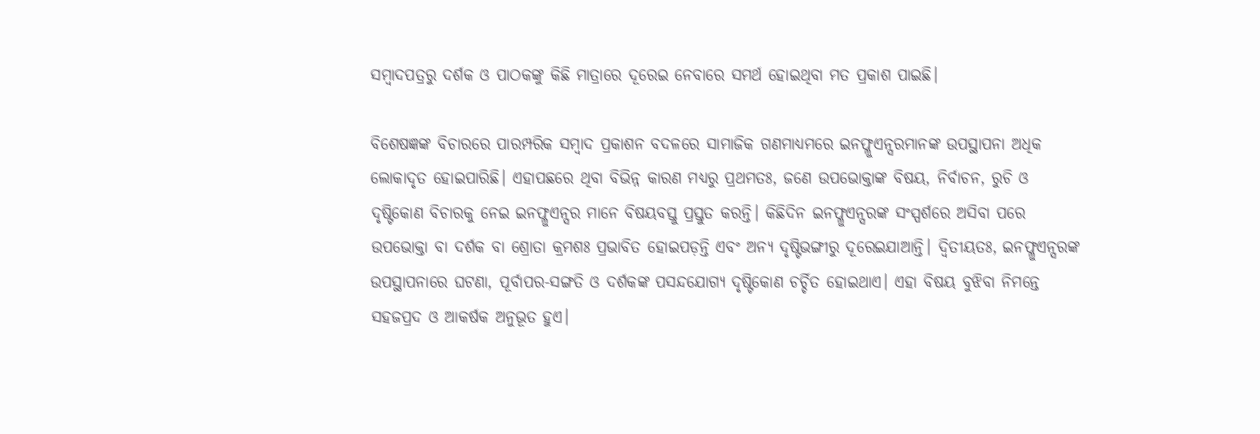ସମ୍ୱାଦପତ୍ରରୁ ଦର୍ଶକ ଓ ପାଠକଙ୍କୁ କିଛି ମାତ୍ରାରେ ଦୂରେଇ ନେବାରେ ସମର୍ଥ ହୋଇଥିବା ମତ ପ୍ରକାଶ ପାଇଛି।

ବିଶେଷଜ୍ଞଙ୍କ ବିଚାରରେ ପାରମ୍ପରିକ ସମ୍ୱାଦ ପ୍ରକାଶନ ବଦଳରେ ସାମାଜିକ ଗଣମାଧ୍ୟମରେ ଇନଫ୍ଳୁଏନ୍ସରମାନଙ୍କ ଉପସ୍ଥାପନା ଅଧିକ ଲୋକାଦୃତ ହୋଇପାରିଛି। ଏହାପଛରେ ଥିବା ବିଭିନ୍ନ କାରଣ ମଧ୍ୟରୁ ପ୍ରଥମତଃ, ଜଣେ ଉପଭୋକ୍ତାଙ୍କ ବିଷୟ, ନିର୍ବାଚନ, ରୁଚି ଓ ଦୃଷ୍ଟିକୋଣ ବିଚାରକୁ ନେଇ ଇନଫ୍ଳୁଏନ୍ସର ମାନେ ବିଷୟବସ୍ତୁ ପ୍ରସ୍ତୁତ କରନ୍ତି। କିଛିଦିନ ଇନଫ୍ଳୁଏନ୍ସରଙ୍କ ସଂସ୍ପର୍ଶରେ ଅସିବା ପରେ ଉପଭୋକ୍ତା ବା ଦର୍ଶକ ବା ଶ୍ରୋତା କ୍ରମଶଃ ପ୍ରଭାବିତ ହୋଇପଡ଼ନ୍ତି ଏବଂ ଅନ୍ୟ ଦୃଷ୍ଟିଭଙ୍ଗୀରୁ ଦୂରେଇଯାଆନ୍ତି। ଦ୍ୱିତୀୟତଃ, ଇନଫ୍ଳୁଏନ୍ସରଙ୍କ ଉପସ୍ଥାପନାରେ ଘଟଣା, ପୂର୍ବାପର-ସଙ୍ଗତି ଓ ଦର୍ଶକଙ୍କ ପସନ୍ଦଯୋଗ୍ୟ ଦୃଷ୍ଟିକୋଣ ଚର୍ଚ୍ଚିତ ହୋଇଥାଏ। ଏହା ବିଷୟ ବୁଝିବା ନିମନ୍ତେ ସହଜପ୍ରଦ ଓ ଆକର୍ଷକ ଅନୁଭୂତ ହୁଏ।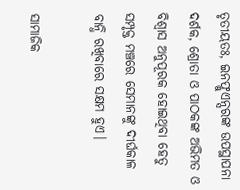ତୃତୀୟତଃ, ଇନଫ୍ଳୁଏନ୍ସରଙ୍କ ଉପସ୍ଥାପନା ଦର୍ଶକ, ଶ୍ରୋତା ଓ ପାଠକଙ୍କ ଅଭିମତ ଓ ବିଶ୍ୱାସ ଅନୁପୂରକ ହୋଇଥିବା ହେତୁ ସମ୍ପୃକ୍ତ ମଞ୍ଚରେ ସେମାନଙ୍କୁ ଦୀର୍ଘକାଳ ବାନ୍ଧି ରଖିବାରେ ସକ୍ଷମ ହୁଏ।

ସାମାଜିକ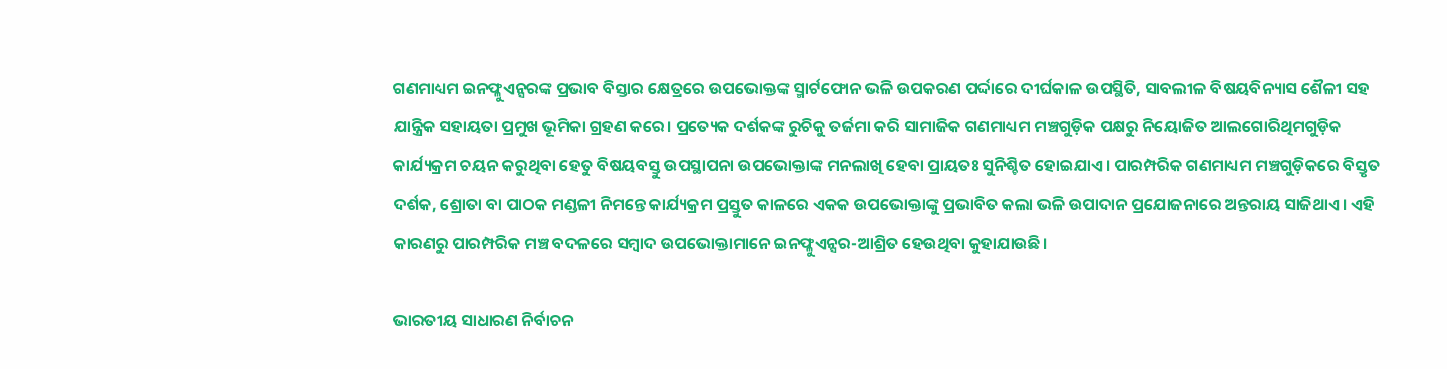ଗଣମାଧ୍ୟମ ଇନଫ୍ଳୁଏନ୍ସରଙ୍କ ପ୍ରଭାବ ବିସ୍ତାର କ୍ଷେତ୍ରରେ ଉପଭୋକ୍ତଙ୍କ ସ୍ମାର୍ଟଫୋନ ଭଳି ଉପକରଣ ପର୍ଦ୍ଦାରେ ଦୀର୍ଘକାଳ ଉପସ୍ଥିତି, ସାବଲୀଳ ବିଷୟବିନ୍ୟାସ ଶୈଳୀ ସହ ଯାନ୍ତ୍ରିକ ସହାୟତା ପ୍ରମୁଖ ଭୂମିକା ଗ୍ରହଣ କରେ। ପ୍ରତ୍ୟେକ ଦର୍ଶକଙ୍କ ରୁଚିକୁ ତର୍ଜମା କରି ସାମାଜିକ ଗଣମାଧ୍ୟମ ମଞ୍ଚଗୁଡ଼ିକ ପକ୍ଷରୁ ନିୟୋଜିତ ଆଲଗୋରିଥିମଗୁଡ଼ିକ କାର୍ଯ୍ୟକ୍ରମ ଚୟନ କରୁଥିବା ହେତୁ ବିଷୟବସ୍ତୁ ଉପସ୍ଥାପନା ଉପଭୋକ୍ତାଙ୍କ ମନଲାଖି ହେବା ପ୍ରାୟତଃ ସୁନିଶ୍ଚିତ ହୋଇଯାଏ। ପାରମ୍ପରିକ ଗଣମାଧ୍ୟମ ମଞ୍ଚଗୁଡ଼ିକରେ ବିସ୍ତୃତ ଦର୍ଶକ, ଶ୍ରୋତା ବା ପାଠକ ମଣ୍ଡଳୀ ନିମନ୍ତେ କାର୍ଯ୍ୟକ୍ରମ ପ୍ରସ୍ତୁତ କାଳରେ ଏକକ ଉପଭୋକ୍ତାଙ୍କୁ ପ୍ରଭାବିତ କଲା ଭଳି ଉପାଦାନ ପ୍ରଯୋଜନାରେ ଅନ୍ତରାୟ ସାଜିଥାଏ। ଏହି କାରଣରୁ ପାରମ୍ପରିକ ମଞ୍ଚ ବଦଳରେ ସମ୍ୱାଦ ଉପଭୋକ୍ତାମାନେ ଇନଫ୍ଳୁଏନ୍ସର-ଆଶ୍ରିତ ହେଉଥିବା କୁହାଯାଉଛି।

ଭାରତୀୟ ସାଧାରଣ ନିର୍ବାଚନ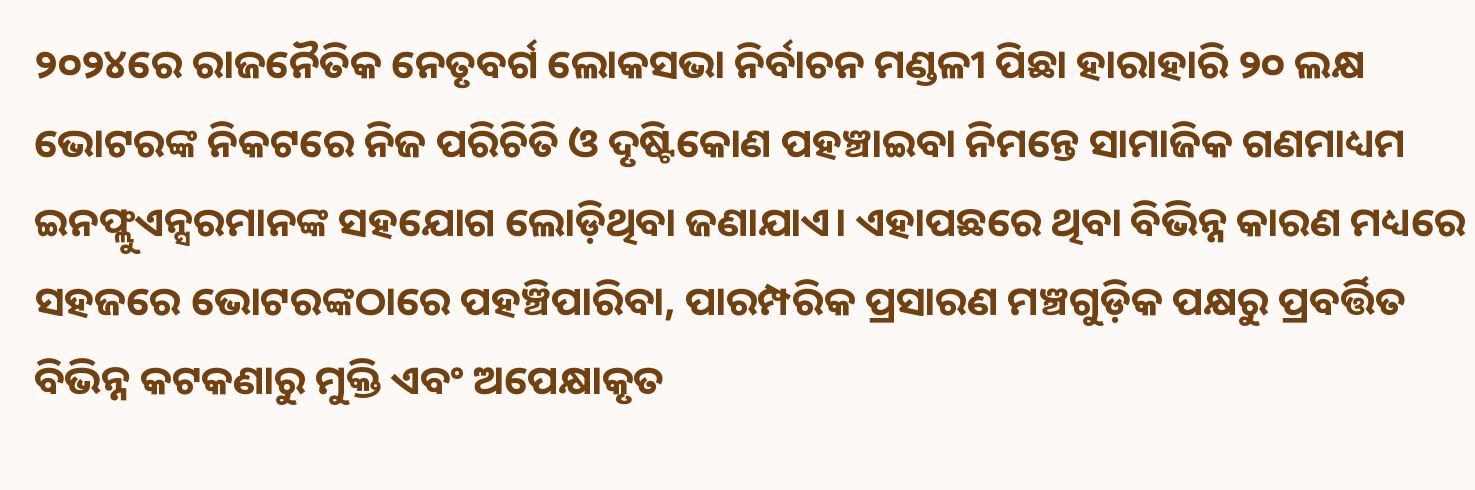୨୦୨୪ରେ ରାଜନୈତିକ ନେତୃବର୍ଗ ଲୋକସଭା ନିର୍ବାଚନ ମଣ୍ଡଳୀ ପିଛା ହାରାହାରି ୨୦ ଲକ୍ଷ ଭୋଟରଙ୍କ ନିକଟରେ ନିଜ ପରିଚିତି ଓ ଦୃଷ୍ଟିକୋଣ ପହଞ୍ଚାଇବା ନିମନ୍ତେ ସାମାଜିକ ଗଣମାଧ୍ୟମ ଇନଫ୍ଲୁଏନ୍ସରମାନଙ୍କ ସହଯୋଗ ଲୋଡ଼ିଥିବା ଜଣାଯାଏ। ଏହାପଛରେ ଥିବା ବିଭିନ୍ନ କାରଣ ମଧ୍ୟରେ ସହଜରେ ଭୋଟରଙ୍କଠାରେ ପହଞ୍ଚିପାରିବା, ପାରମ୍ପରିକ ପ୍ରସାରଣ ମଞ୍ଚଗୁଡ଼ିକ ପକ୍ଷରୁ ପ୍ରବର୍ତ୍ତିତ ବିଭିନ୍ନ କଟକଣାରୁ ମୁକ୍ତି ଏବଂ ଅପେକ୍ଷାକୃତ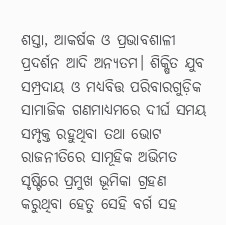ଶସ୍ତା, ଆକର୍ଷକ ଓ ପ୍ରଭାବଶାଳୀ ପ୍ରଦର୍ଶନ ଆଦି ଅନ୍ୟତମ। ଶିକ୍ଷିତ ଯୁବ ସମ୍ପ୍ରଦାୟ ଓ ମଧ୍ୟବିତ୍ତ ପରିବାରଗୁଡ଼ିକ ସାମାଜିକ ଗଣମାଧ୍ୟମରେ ଦୀର୍ଘ ସମୟ ସମ୍ପୃକ୍ତ ରହୁଥିବା ତଥା ଭୋଟ ରାଜନୀତିରେ ସାମୂହିକ ଅଭିମତ ସୃଷ୍ଟିରେ ପ୍ରମୁଖ ଭୂମିକା ଗ୍ରହଣ କରୁଥିବା ହେତୁ ସେହି ବର୍ଗ ସହ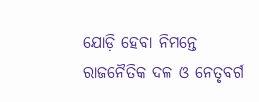ଯୋଡ଼ି ହେବା ନିମନ୍ତେ ରାଜନୈତିକ ଦଳ ଓ ନେତୃବର୍ଗ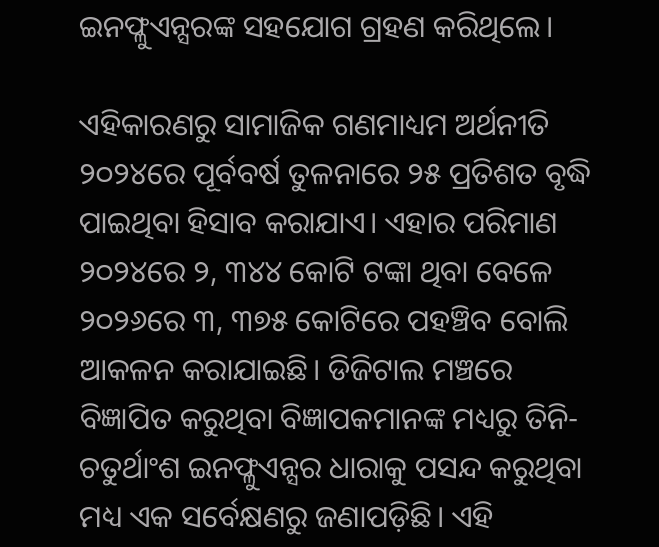ଇନଫ୍ଳୁଏନ୍ସରଙ୍କ ସହଯୋଗ ଗ୍ରହଣ କରିଥିଲେ।

ଏହିକାରଣରୁ ସାମାଜିକ ଗଣମାଧ୍ୟମ ଅର୍ଥନୀତି ୨୦୨୪ରେ ପୂର୍ବବର୍ଷ ତୁଳନାରେ ୨୫ ପ୍ରତିଶତ ବୃଦ୍ଧି ପାଇଥିବା ହିସାବ କରାଯାଏ। ଏହାର ପରିମାଣ ୨୦୨୪ରେ ୨, ୩୪୪ କୋଟି ଟଙ୍କା ଥିବା ବେଳେ ୨୦୨୬ରେ ୩, ୩୭୫ କୋଟିରେ ପହଞ୍ଚିବ ବୋଲି ଆକଳନ କରାଯାଇଛି। ଡିଜିଟାଲ ମଞ୍ଚରେ ବିଜ୍ଞାପିତ କରୁଥିବା ବିଜ୍ଞାପକମାନଙ୍କ ମଧ୍ୟରୁ ତିନି-ଚତୁର୍ଥାଂଶ ଇନଫ୍ଳୁଏନ୍ସର ଧାରାକୁ ପସନ୍ଦ କରୁଥିବା ମଧ୍ୟ ଏକ ସର୍ବେକ୍ଷଣରୁ ଜଣାପଡ଼ିଛି। ଏହି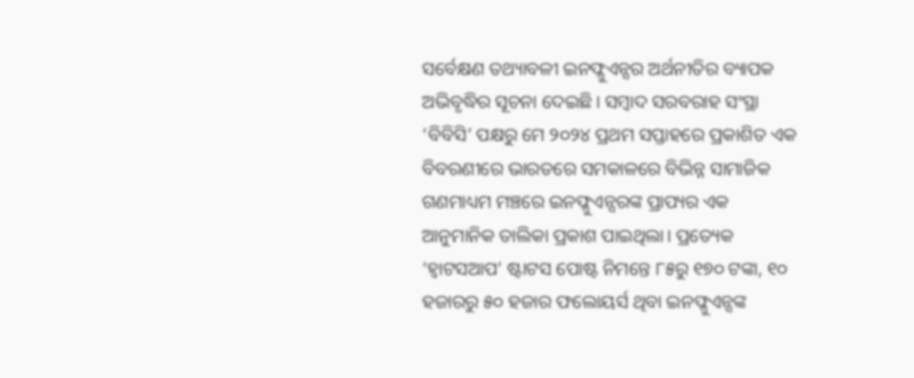ସର୍ବେକ୍ଷଣ ତଥ୍ୟାବଳୀ ଇନଫ୍ଳୁଏନ୍ସର ଅର୍ଥନୀତିର ବ୍ୟାପକ ଅଭିବୃଦ୍ଧିର ସୂଚନା ଦେଇଛି। ସମ୍ବାଦ ସରବରାହ ସଂସ୍ଥା ‘ବିବିସି’ ପକ୍ଷରୁ ମେ ୨୦୨୪ ପ୍ରଥମ ସପ୍ତାହରେ ପ୍ରକାଶିତ ଏକ ବିବରଣୀରେ ଭାରତରେ ସମକାଳରେ ବିଭିନ୍ନ ସାମାଜିକ ଗଣମାଧ୍ୟମ ମଞ୍ଚରେ ଇନଫ୍ଳୁଏନ୍ସରଙ୍କ ପ୍ରାପ୍ୟର ଏକ ଆନୁମାନିକ ତାଲିକା ପ୍ରକାଶ ପାଇଥିଲା। ପ୍ରତ୍ୟେକ ‘ହ୍ୱାଟସଆପ’ ଷ୍ଟାଟସ ପୋଷ୍ଟ ନିମନ୍ତେ ୮୫ରୁ ୧୭୦ ଟଙ୍କା, ୧୦ ହଜାରରୁ ୫୦ ହଜାର ଫଲୋୟର୍ସ ଥିବା ଇନଫ୍ଳୁଏନ୍ସଙ୍କ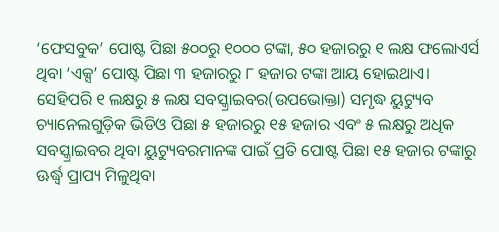‘ଫେସବୁକ’ ପୋଷ୍ଟ ପିଛା ୫୦୦ରୁ ୧୦୦୦ ଟଙ୍କା, ୫୦ ହଜାରରୁ ୧ ଲକ୍ଷ ଫଲୋଏର୍ସ ଥିବା ‘ଏକ୍ସ’ ପୋଷ୍ଟ ପିଛା ୩ ହଜାରରୁ ୮ ହଜାର ଟଙ୍କା ଆୟ ହୋଇଥାଏ। ସେହିପରି ୧ ଲକ୍ଷରୁ ୫ ଲକ୍ଷ ସବସ୍କ୍ରାଇବର(ଉପଭୋକ୍ତା) ସମୃଦ୍ଧ ୟୁଟ୍ୟୁବ ଚ୍ୟାନେଲଗୁଡ଼ିକ ଭିଡିଓ ପିଛା ୫ ହଜାରରୁ ୧୫ ହଜାର ଏବଂ ୫ ଲକ୍ଷରୁ ଅଧିକ ସବସ୍କ୍ରାଇବର ଥିବା ୟୁଟ୍ୟୁବରମାନଙ୍କ ପାଇଁ ପ୍ରତି ପୋଷ୍ଟ ପିଛା ୧୫ ହଜାର ଟଙ୍କାରୁ ଊର୍ଦ୍ଧ୍ବ ପ୍ରାପ୍ୟ ମିଳୁଥିବା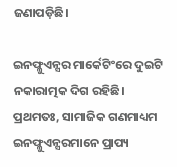ଜଣାପଡ଼ିଛି।

ଇନଫ୍ଳୁଏନ୍ସର ମାର୍କେଟିଂରେ ଦୁଇଟି ନକାରାତ୍ମକ ଦିଗ ରହିଛି। ପ୍ରଥମତଃ, ସାମାଜିକ ଗଣମାଧ୍ୟମ ଇନଫ୍ଳୁଏନ୍ସରମାନେ ପ୍ରାପ୍ୟ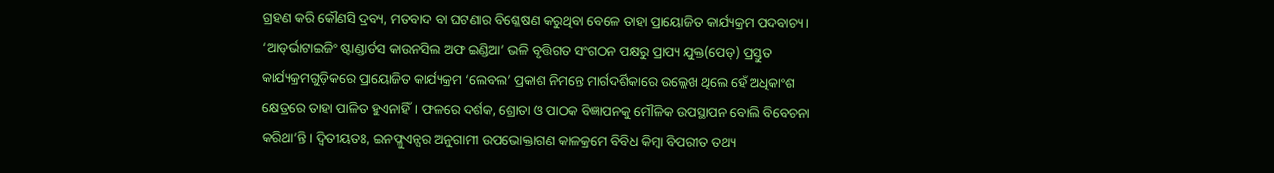ଗ୍ରହଣ କରି କୌଣସି ଦ୍ରବ୍ୟ, ମତବାଦ ବା ଘଟଣାର ବିଶ୍ଳେଷଣ କରୁଥିବା ବେଳେ ତାହା ପ୍ରାୟୋଜିତ କାର୍ଯ୍ୟକ୍ରମ ପଦବାଚ୍ୟ। ‘ଆଡ୍‌‌ର୍ଭାଟାଇଜିଂ ଷ୍ଟାଣ୍ଡାର୍ଡସ କାଉନସିଲ ଅଫ ଇଣ୍ଡିଆ’ ଭଳି ବୃତ୍ତିଗତ ସଂଗଠନ ପକ୍ଷରୁ ପ୍ରାପ୍ୟ ଯୁକ୍ତ(ପେଡ୍‌‌) ପ୍ରସ୍ତୁତ କାର୍ଯ୍ୟକ୍ରମଗୁଡ଼ିକରେ ପ୍ରାୟୋଜିତ କାର୍ଯ୍ୟକ୍ରମ ‘ଲେବଲ’ ପ୍ରକାଶ ନିମନ୍ତେ ମାର୍ଗଦର୍ଶିକାରେ ଉଲ୍ଲେଖ ଥିଲେ ହେଁ ଅଧିକାଂଶ କ୍ଷେତ୍ରରେ ତାହା ପାଳିତ ହୁଏନାହିଁ। ଫଳରେ ଦର୍ଶକ, ଶ୍ରୋତା ଓ ପାଠକ ବିଜ୍ଞାପନକୁ ମୌଳିକ ଉପସ୍ଥାପନ ବୋଲି ବିବେଚନା କରିଥା’ନ୍ତି। ଦ୍ୱିତୀୟତଃ, ଇନଫ୍ଳୁଏନ୍ସର ଅନୁଗାମୀ ଉପଭୋକ୍ତାଗଣ କାଳକ୍ରମେ ବିବିଧ କିମ୍ୱା ବିପରୀତ ତଥ୍ୟ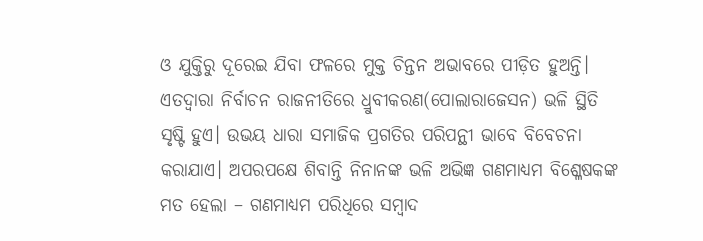ଓ ଯୁକ୍ତିରୁ ଦୂରେଇ ଯିବା ଫଳରେ ମୁକ୍ତ ଚିନ୍ତନ ଅଭାବରେ ପୀଡ଼ିତ ହୁଅନ୍ତି। ଏତଦ୍ୱାରା ନିର୍ବାଚନ ରାଜନୀତିରେ ଧ୍ରୁବୀକରଣ(ପୋଲାରାଜେସନ) ଭଳି ସ୍ଥିତି ସୃଷ୍ଟି ହୁଏ। ଉଭୟ ଧାରା ସମାଜିକ ପ୍ରଗତିର ପରିପନ୍ଥୀ ଭାବେ ବିବେଚନା କରାଯାଏ। ଅପରପକ୍ଷେ ଶିବାନ୍ତି ନିନାନଙ୍କ ଭଳି ଅଭିଜ୍ଞ ଗଣମାଧ୍ୟମ ବିଶ୍ଳେଷକଙ୍କ ମତ ହେଲା – ଗଣମାଧ୍ୟମ ପରିଧିରେ ସମ୍ୱାଦ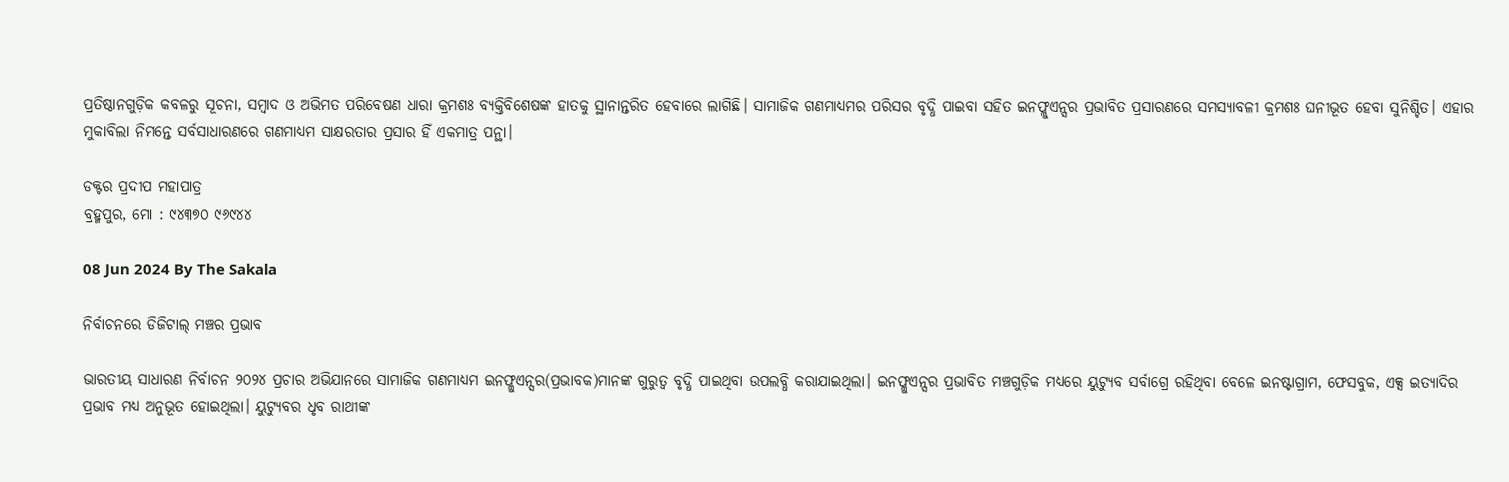ପ୍ରତିଷ୍ଠାନଗୁଡ଼ିକ କବଳରୁ ସୂଚନା, ସମ୍ୱାଦ ଓ ଅଭିମତ ପରିବେଷଣ ଧାରା କ୍ରମଶଃ ବ୍ୟକ୍ତିବିଶେଷଙ୍କ ହାତକୁ ସ୍ଥାନାନ୍ତରିତ ହେବାରେ ଲାଗିଛି। ସାମାଜିକ ଗଣମାଧ୍ୟମର ପରିସର ବୃଦ୍ଧି ପାଇବା ସହିତ ଇନଫ୍ଳୁଏନ୍ସର ପ୍ରଭାବିତ ପ୍ରସାରଣରେ ସମସ୍ୟାବଳୀ କ୍ରମଶଃ ଘନୀଭୂତ ହେବା ସୁନିଶ୍ଚିତ। ଏହାର ମୁକାବିଲା ନିମନ୍ତେ ସର୍ବସାଧାରଣରେ ଗଣମାଧ୍ୟମ ସାକ୍ଷରତାର ପ୍ରସାର ହିଁ ଏକମାତ୍ର ପନ୍ଥା।

ଡକ୍ଟର ପ୍ରଦୀପ ମହାପାତ୍ର
ବ୍ରହ୍ମପୁର, ମୋ : ୯୪୩୭୦ ୯୬୯୪୪

08 Jun 2024 By The Sakala

ନିର୍ବାଚନରେ ଡିଜିଟାଲ୍‌‌ ମଞ୍ଚର ପ୍ରଭାବ

ଭାରତୀୟ ସାଧାରଣ ନିର୍ବାଚନ ୨୦୨୪ ପ୍ରଚାର ଅଭିଯାନରେ ସାମାଜିକ ଗଣମାଧ୍ୟମ ଇନଫ୍ଳୁଏନ୍ସର(ପ୍ରଭାବକ)ମାନଙ୍କ ଗୁରୁତ୍ୱ ବୃଦ୍ଧି ପାଇଥିବା ଉପଲବ୍ଧି କରାଯାଇଥିଲା। ଇନଫ୍ଳୁଏନ୍ସର ପ୍ରଭାବିତ ମଞ୍ଚଗୁଡ଼ିକ ମଧ୍ୟରେ ୟୁଟ୍ୟୁବ ସର୍ବାଗ୍ରେ ରହିଥିବା ବେଳେ ଇନଷ୍ଟାଗ୍ରାମ, ଫେସବୁକ, ଏକ୍ସ ଇତ୍ୟାଦିର ପ୍ରଭାବ ମଧ୍ୟ ଅନୁଭୂତ ହୋଇଥିଲା। ୟୁଟ୍ୟୁବର ଧୃବ ରାଥୀଙ୍କ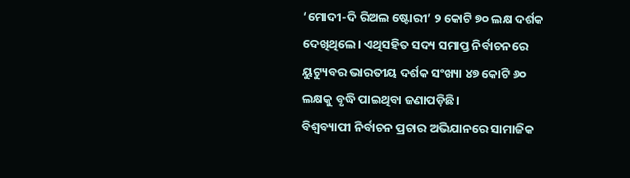‘ମୋଦୀ-ଦି ରିଅଲ ଷ୍ଟୋରୀ’ ୨ କୋଟି ୭୦ ଲକ୍ଷ ଦର୍ଶକ ଦେଖିଥିଲେ। ଏଥିସହିତ ସଦ୍ୟ ସମାପ୍ତ ନିର୍ବାଚନରେ ୟୁଟ୍ୟୁବର ଭାରତୀୟ ଦର୍ଶକ ସଂଖ୍ୟା ୪୭ କୋଟି ୬୦ ଲକ୍ଷକୁ ବୃଦ୍ଧି ପାଇଥିବା ଜଣାପଡ଼ିଛି।
ବିଶ୍ୱବ୍ୟାପୀ ନିର୍ବାଚନ ପ୍ରଚାର ଅଭିଯାନରେ ସାମାଜିକ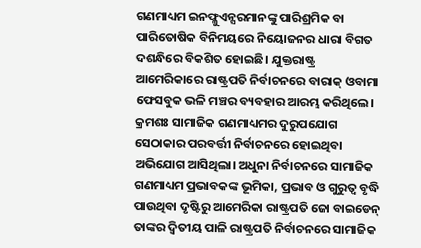ଗଣମାଧ୍ୟମ ଇନଫ୍ଳୁଏନ୍ସରମାନଙ୍କୁ ପାରିଶ୍ରମିକ ବା ପାରିତୋଷିକ ବିନିମୟରେ ନିୟୋଜନର ଧାରା ବିଗତ ଦଶନ୍ଧିରେ ବିକଶିତ ହୋଇଛି। ଯୁକ୍ତରାଷ୍ଟ୍ର ଆମେରିକାରେ ରାଷ୍ଟ୍ରପତି ନିର୍ବାଚନରେ ବାରାକ୍‌‌ ଓବାମା ଫେସବୁକ ଭଳି ମଞ୍ଚର ବ୍ୟବହାର ଆରମ୍ଭ କରିଥିଲେ। କ୍ରମଶଃ ସାମାଜିକ ଗଣମାଧ୍ୟମର ଦୁରୁପଯୋଗ ସେଠାକାର ପରବର୍ତ୍ତୀ ନିର୍ବାଚନରେ ହୋଇଥିବା ଅଭିଯୋଗ ଆସିଥିଲା। ଅଧୁନା ନିର୍ବାଚନରେ ସାମାଜିକ ଗଣମାଧ୍ୟମ ପ୍ରଭାବକଙ୍କ ଭୂମିକା, ପ୍ରଭାବ ଓ ଗୁରୁତ୍ୱ ବୃଦ୍ଧି ପାଉଥିବା ଦୃଷ୍ଟିରୁ ଆମେରିକା ରାଷ୍ଟ୍ରପତି ଜୋ ବାଇଡେନ୍‌‌ ତାଙ୍କର ଦ୍ୱିତୀୟ ପାଳି ରାଷ୍ଟ୍ରପତି ନିର୍ବାଚନରେ ସାମାଜିକ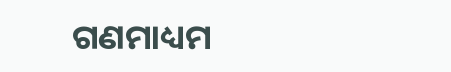ଗଣମାଧ୍ୟମ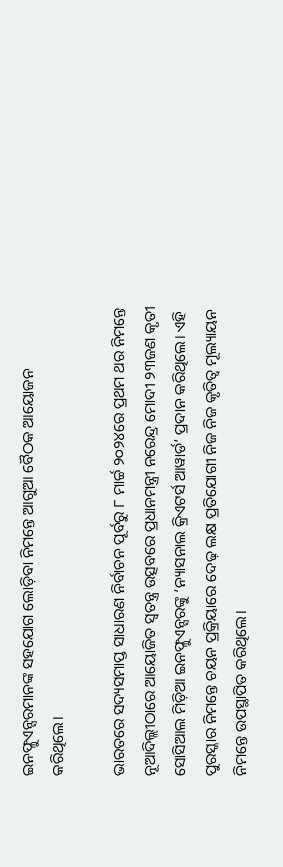ଇନଫ୍ଳୁଏନ୍ସରମାନଙ୍କ ସହଯୋଗ ଲୋଡ଼ିବା ନିମନ୍ତେ ଆଗୁଆ ବୈଠକ ଆୟୋଜନ କରିଥିଲେ।

ଭାରତରେ ସଦ୍ୟସମାପ୍ତ ସାଧାରଣ ନିର୍ବାଚନ ପୂର୍ବରୁ ୮ ମାର୍ଚ୍ଚ ୨୦୨୪ରେ ପ୍ରଥମ ଥର ନିମନ୍ତେ ନୂଆଦିଲ୍ଲୀଠାରେ ଆୟୋଜିତ ସ୍ୱତନ୍ତ୍ର ଉତ୍ସବରେ ପ୍ରଧାନମନ୍ତ୍ରୀ ନରେନ୍ଦ୍ର ମୋଦୀ ୨୩ଜଣ କୃତୀ ସୋସିଆଲ ମିଡ଼ିଆ ଇନଫ୍ଳୁଏନ୍ସରଙ୍କୁ ‘ନ୍ୟାସନାଲ କ୍ରିଏଟର୍ସ ଆୱାର୍ଡ’ ପ୍ରଦାନ କରିଥିଲେ। ଏହି ପୁରସ୍କାର ନିମନ୍ତେ ଚୟନ ପ୍ରକ୍ରିୟାରେ ଦେଢ଼ ଲକ୍ଷ ପ୍ରତିଯୋଗୀ ନିଜ ନିଜ କୃତିତ୍ୱ ମୂଲ୍ୟାୟନ ନିମନ୍ତେ ଉପସ୍ଥାପିତ କରିଥିଲେ।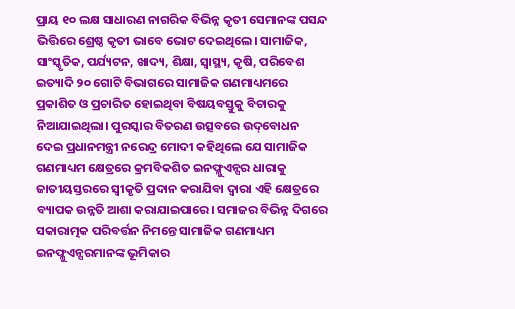ପ୍ରାୟ ୧୦ ଲକ୍ଷ ସାଧାରଣ ନାଗରିକ ବିଭିନ୍ନ କୃତୀ ସେମାନଙ୍କ ପସନ୍ଦ ଭିତ୍ତିରେ ଶ୍ରେଷ୍ଠ କୃତୀ ଭାବେ ଭୋଟ ଦେଇଥିଲେ। ସାମାଜିକ, ସାଂସ୍କୃତିକ, ପର୍ଯ୍ୟଟନ, ଖାଦ୍ୟ, ଶିକ୍ଷା, ସ୍ୱାସ୍ଥ୍ୟ, କୃଷି, ପରିବେଶ ଇତ୍ୟାଦି ୨୦ ଗୋଟି ବିଭାଗରେ ସାମାଜିକ ଗଣମାଧ୍ୟମରେ ପ୍ରକାଶିତ ଓ ପ୍ରଚାରିତ ହୋଇଥିବା ବିଷୟବସ୍ତୁକୁ ବିଚାରକୁ ନିଆଯାଇଥିଲା। ପୁରସ୍କାର ବିତରଣ ଉତ୍ସବରେ ଉଦ୍‌‌ବୋଧନ ଦେଇ ପ୍ରଧାନମନ୍ତ୍ରୀ ନରେନ୍ଦ୍ର ମୋଦୀ କହିଥିଲେ ଯେ ସାମାଜିକ ଗଣମାଧ୍ୟମ କ୍ଷେତ୍ରରେ କ୍ରମବିକଶିତ ଇନଫ୍ଳୁଏନ୍ସର ଧାରାକୁ ଜାତୀୟସ୍ତରରେ ସ୍ୱୀକୃତି ପ୍ରଦାନ କରାଯିବା ଦ୍ୱାରା ଏହି କ୍ଷେତ୍ରରେ ବ୍ୟାପକ ଉନ୍ନତି ଆଶା କରାଯାଇପାରେ। ସମାଜର ବିଭିନ୍ନ ଦିଗରେ ସକାରାତ୍ମକ ପରିବର୍ତ୍ତନ ନିମନ୍ତେ ସାମାଜିକ ଗଣମାଧ୍ୟମ ଇନଫ୍ଳୁଏନ୍ସରମାନଙ୍କ ଭୂମିକାର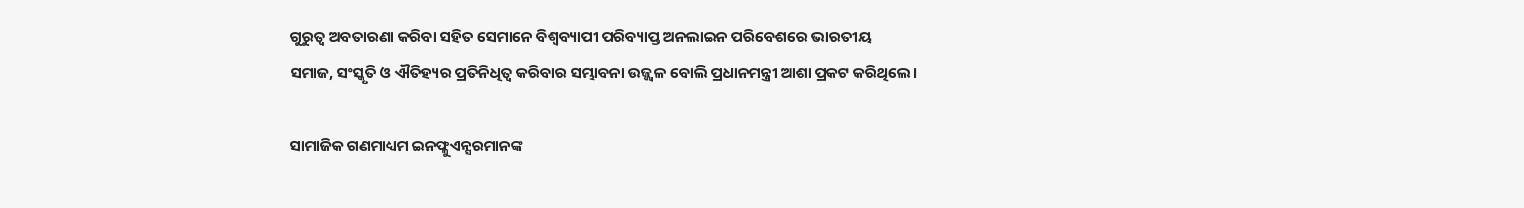ଗୁରୁତ୍ୱ ଅବତାରଣା କରିବା ସହିତ ସେମାନେ ବିଶ୍ୱବ୍ୟାପୀ ପରିବ୍ୟାପ୍ତ ଅନଲାଇନ ପରିବେଶରେ ଭାରତୀୟ ସମାଜ, ସଂସ୍କୃତି ଓ ଐତିହ୍ୟର ପ୍ରତିନିଧିତ୍ୱ କରିବାର ସମ୍ଭାବନା ଉଜ୍ଜ୍ୱଳ ବୋଲି ପ୍ରଧାନମନ୍ତ୍ରୀ ଆଶା ପ୍ରକଟ କରିଥିଲେ।

ସାମାଜିକ ଗଣମାଧ୍ୟମ ଇନଫ୍ଳୁଏନ୍ସରମାନଙ୍କ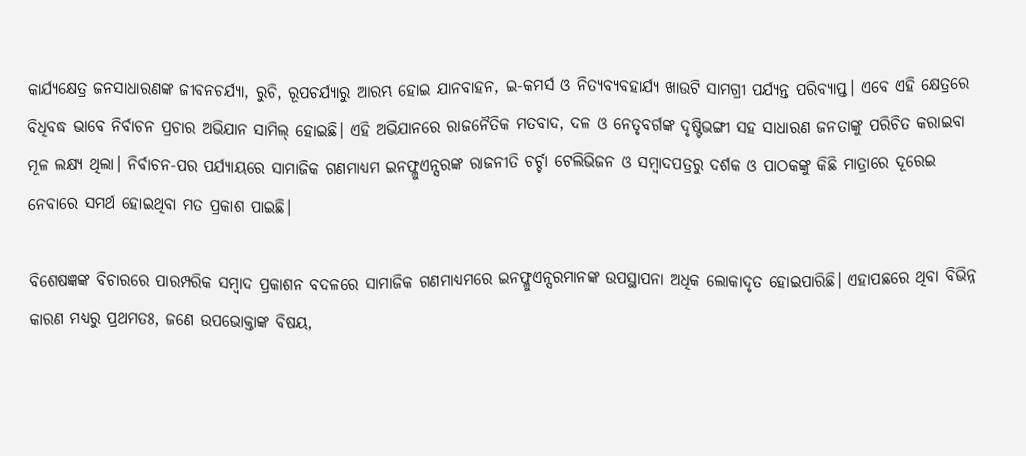କାର୍ଯ୍ୟକ୍ଷେତ୍ର ଜନସାଧାରଣଙ୍କ ଜୀବନଚର୍ଯ୍ୟା, ରୁଚି, ରୂପଚର୍ଯ୍ୟାରୁ ଆରମ୍ଭ ହୋଇ ଯାନବାହନ, ଇ-କମର୍ସ ଓ ନିତ୍ୟବ୍ୟବହାର୍ଯ୍ୟ ଖାଉଟି ସାମଗ୍ରୀ ପର୍ଯ୍ୟନ୍ତ ପରିବ୍ୟାପ୍ତ। ଏବେ ଏହି କ୍ଷେତ୍ରରେ ବିଧିବଦ୍ଧ ଭାବେ ନିର୍ବାଚନ ପ୍ରଚାର ଅଭିଯାନ ସାମିଲ୍‌‌ ହୋଇଛି। ଏହି ଅଭିଯାନରେ ରାଜନୈତିକ ମତବାଦ, ଦଳ ଓ ନେତୃବର୍ଗଙ୍କ ଦୃଷ୍ଟିଭଙ୍ଗୀ ସହ ସାଧାରଣ ଜନତାଙ୍କୁ ପରିଚିତ କରାଇବା ମୂଳ ଲକ୍ଷ୍ୟ ଥିଲା। ନିର୍ବାଚନ-ପର ପର୍ଯ୍ୟାୟରେ ସାମାଜିକ ଗଣମାଧ୍ୟମ ଇନଫ୍ଳୁଏନ୍ସରଙ୍କ ରାଜନୀତି ଚର୍ଚ୍ଚା ଟେଲିଭିଜନ ଓ ସମ୍ୱାଦପତ୍ରରୁ ଦର୍ଶକ ଓ ପାଠକଙ୍କୁ କିଛି ମାତ୍ରାରେ ଦୂରେଇ ନେବାରେ ସମର୍ଥ ହୋଇଥିବା ମତ ପ୍ରକାଶ ପାଇଛି।

ବିଶେଷଜ୍ଞଙ୍କ ବିଚାରରେ ପାରମ୍ପରିକ ସମ୍ୱାଦ ପ୍ରକାଶନ ବଦଳରେ ସାମାଜିକ ଗଣମାଧ୍ୟମରେ ଇନଫ୍ଳୁଏନ୍ସରମାନଙ୍କ ଉପସ୍ଥାପନା ଅଧିକ ଲୋକାଦୃତ ହୋଇପାରିଛି। ଏହାପଛରେ ଥିବା ବିଭିନ୍ନ କାରଣ ମଧ୍ୟରୁ ପ୍ରଥମତଃ, ଜଣେ ଉପଭୋକ୍ତାଙ୍କ ବିଷୟ,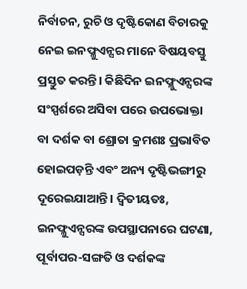ନିର୍ବାଚନ, ରୁଚି ଓ ଦୃଷ୍ଟିକୋଣ ବିଚାରକୁ ନେଇ ଇନଫ୍ଳୁଏନ୍ସର ମାନେ ବିଷୟବସ୍ତୁ ପ୍ରସ୍ତୁତ କରନ୍ତି। କିଛିଦିନ ଇନଫ୍ଳୁଏନ୍ସରଙ୍କ ସଂସ୍ପର୍ଶରେ ଅସିବା ପରେ ଉପଭୋକ୍ତା ବା ଦର୍ଶକ ବା ଶ୍ରୋତା କ୍ରମଶଃ ପ୍ରଭାବିତ ହୋଇପଡ଼ନ୍ତି ଏବଂ ଅନ୍ୟ ଦୃଷ୍ଟିଭଙ୍ଗୀରୁ ଦୂରେଇଯାଆନ୍ତି। ଦ୍ୱିତୀୟତଃ, ଇନଫ୍ଳୁଏନ୍ସରଙ୍କ ଉପସ୍ଥାପନାରେ ଘଟଣା, ପୂର୍ବାପର-ସଙ୍ଗତି ଓ ଦର୍ଶକଙ୍କ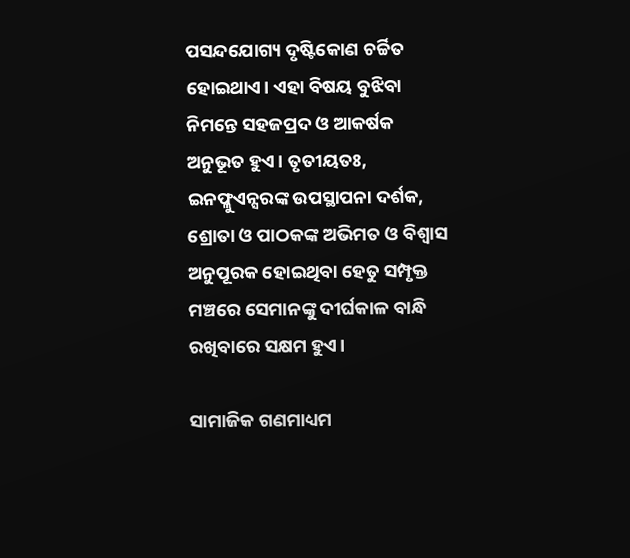ପସନ୍ଦଯୋଗ୍ୟ ଦୃଷ୍ଟିକୋଣ ଚର୍ଚ୍ଚିତ ହୋଇଥାଏ। ଏହା ବିଷୟ ବୁଝିବା ନିମନ୍ତେ ସହଜପ୍ରଦ ଓ ଆକର୍ଷକ ଅନୁଭୂତ ହୁଏ। ତୃତୀୟତଃ, ଇନଫ୍ଳୁଏନ୍ସରଙ୍କ ଉପସ୍ଥାପନା ଦର୍ଶକ, ଶ୍ରୋତା ଓ ପାଠକଙ୍କ ଅଭିମତ ଓ ବିଶ୍ୱାସ ଅନୁପୂରକ ହୋଇଥିବା ହେତୁ ସମ୍ପୃକ୍ତ ମଞ୍ଚରେ ସେମାନଙ୍କୁ ଦୀର୍ଘକାଳ ବାନ୍ଧି ରଖିବାରେ ସକ୍ଷମ ହୁଏ।

ସାମାଜିକ ଗଣମାଧ୍ୟମ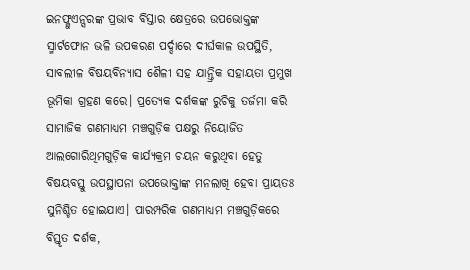ଇନଫ୍ଳୁଏନ୍ସରଙ୍କ ପ୍ରଭାବ ବିସ୍ତାର କ୍ଷେତ୍ରରେ ଉପଭୋକ୍ତଙ୍କ ସ୍ମାର୍ଟଫୋନ ଭଳି ଉପକରଣ ପର୍ଦ୍ଦାରେ ଦୀର୍ଘକାଳ ଉପସ୍ଥିତି, ସାବଲୀଳ ବିଷୟବିନ୍ୟାସ ଶୈଳୀ ସହ ଯାନ୍ତ୍ରିକ ସହାୟତା ପ୍ରମୁଖ ଭୂମିକା ଗ୍ରହଣ କରେ। ପ୍ରତ୍ୟେକ ଦର୍ଶକଙ୍କ ରୁଚିକୁ ତର୍ଜମା କରି ସାମାଜିକ ଗଣମାଧ୍ୟମ ମଞ୍ଚଗୁଡ଼ିକ ପକ୍ଷରୁ ନିୟୋଜିତ ଆଲଗୋରିଥିମଗୁଡ଼ିକ କାର୍ଯ୍ୟକ୍ରମ ଚୟନ କରୁଥିବା ହେତୁ ବିଷୟବସ୍ତୁ ଉପସ୍ଥାପନା ଉପଭୋକ୍ତାଙ୍କ ମନଲାଖି ହେବା ପ୍ରାୟତଃ ସୁନିଶ୍ଚିତ ହୋଇଯାଏ। ପାରମ୍ପରିକ ଗଣମାଧ୍ୟମ ମଞ୍ଚଗୁଡ଼ିକରେ ବିସ୍ତୃତ ଦର୍ଶକ,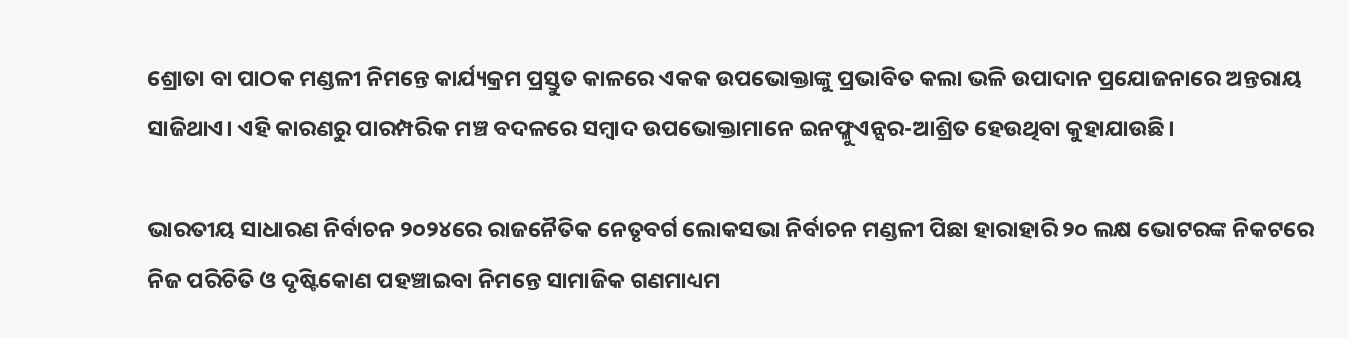ଶ୍ରୋତା ବା ପାଠକ ମଣ୍ଡଳୀ ନିମନ୍ତେ କାର୍ଯ୍ୟକ୍ରମ ପ୍ରସ୍ତୁତ କାଳରେ ଏକକ ଉପଭୋକ୍ତାଙ୍କୁ ପ୍ରଭାବିତ କଲା ଭଳି ଉପାଦାନ ପ୍ରଯୋଜନାରେ ଅନ୍ତରାୟ ସାଜିଥାଏ। ଏହି କାରଣରୁ ପାରମ୍ପରିକ ମଞ୍ଚ ବଦଳରେ ସମ୍ୱାଦ ଉପଭୋକ୍ତାମାନେ ଇନଫ୍ଳୁଏନ୍ସର-ଆଶ୍ରିତ ହେଉଥିବା କୁହାଯାଉଛି।

ଭାରତୀୟ ସାଧାରଣ ନିର୍ବାଚନ ୨୦୨୪ରେ ରାଜନୈତିକ ନେତୃବର୍ଗ ଲୋକସଭା ନିର୍ବାଚନ ମଣ୍ଡଳୀ ପିଛା ହାରାହାରି ୨୦ ଲକ୍ଷ ଭୋଟରଙ୍କ ନିକଟରେ ନିଜ ପରିଚିତି ଓ ଦୃଷ୍ଟିକୋଣ ପହଞ୍ଚାଇବା ନିମନ୍ତେ ସାମାଜିକ ଗଣମାଧ୍ୟମ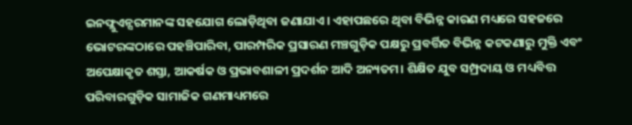ଇନଫ୍ଲୁଏନ୍ସରମାନଙ୍କ ସହଯୋଗ ଲୋଡ଼ିଥିବା ଜଣାଯାଏ। ଏହାପଛରେ ଥିବା ବିଭିନ୍ନ କାରଣ ମଧ୍ୟରେ ସହଜରେ ଭୋଟରଙ୍କଠାରେ ପହଞ୍ଚିପାରିବା, ପାରମ୍ପରିକ ପ୍ରସାରଣ ମଞ୍ଚଗୁଡ଼ିକ ପକ୍ଷରୁ ପ୍ରବର୍ତ୍ତିତ ବିଭିନ୍ନ କଟକଣାରୁ ମୁକ୍ତି ଏବଂ ଅପେକ୍ଷାକୃତ ଶସ୍ତା, ଆକର୍ଷକ ଓ ପ୍ରଭାବଶାଳୀ ପ୍ରଦର୍ଶନ ଆଦି ଅନ୍ୟତମ। ଶିକ୍ଷିତ ଯୁବ ସମ୍ପ୍ରଦାୟ ଓ ମଧ୍ୟବିତ୍ତ ପରିବାରଗୁଡ଼ିକ ସାମାଜିକ ଗଣମାଧ୍ୟମରେ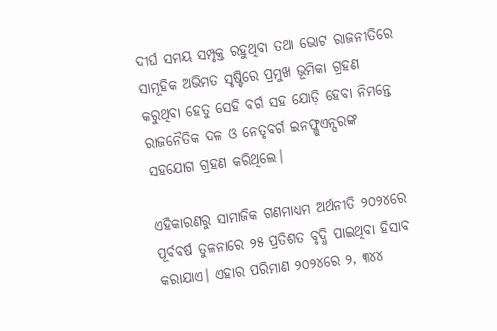ଦୀର୍ଘ ସମୟ ସମ୍ପୃକ୍ତ ରହୁଥିବା ତଥା ଭୋଟ ରାଜନୀତିରେ ସାମୂହିକ ଅଭିମତ ସୃଷ୍ଟିରେ ପ୍ରମୁଖ ଭୂମିକା ଗ୍ରହଣ କରୁଥିବା ହେତୁ ସେହି ବର୍ଗ ସହ ଯୋଡ଼ି ହେବା ନିମନ୍ତେ ରାଜନୈତିକ ଦଳ ଓ ନେତୃବର୍ଗ ଇନଫ୍ଳୁଏନ୍ସରଙ୍କ ସହଯୋଗ ଗ୍ରହଣ କରିଥିଲେ।

ଏହିକାରଣରୁ ସାମାଜିକ ଗଣମାଧ୍ୟମ ଅର୍ଥନୀତି ୨୦୨୪ରେ ପୂର୍ବବର୍ଷ ତୁଳନାରେ ୨୫ ପ୍ରତିଶତ ବୃଦ୍ଧି ପାଇଥିବା ହିସାବ କରାଯାଏ। ଏହାର ପରିମାଣ ୨୦୨୪ରେ ୨, ୩୪୪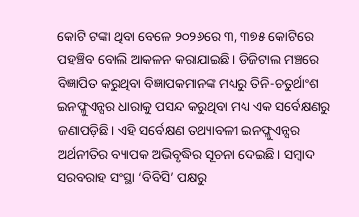କୋଟି ଟଙ୍କା ଥିବା ବେଳେ ୨୦୨୬ରେ ୩, ୩୭୫ କୋଟିରେ ପହଞ୍ଚିବ ବୋଲି ଆକଳନ କରାଯାଇଛି। ଡିଜିଟାଲ ମଞ୍ଚରେ ବିଜ୍ଞାପିତ କରୁଥିବା ବିଜ୍ଞାପକମାନଙ୍କ ମଧ୍ୟରୁ ତିନି-ଚତୁର୍ଥାଂଶ ଇନଫ୍ଳୁଏନ୍ସର ଧାରାକୁ ପସନ୍ଦ କରୁଥିବା ମଧ୍ୟ ଏକ ସର୍ବେକ୍ଷଣରୁ ଜଣାପଡ଼ିଛି। ଏହି ସର୍ବେକ୍ଷଣ ତଥ୍ୟାବଳୀ ଇନଫ୍ଳୁଏନ୍ସର ଅର୍ଥନୀତିର ବ୍ୟାପକ ଅଭିବୃଦ୍ଧିର ସୂଚନା ଦେଇଛି। ସମ୍ବାଦ ସରବରାହ ସଂସ୍ଥା ‘ବିବିସି’ ପକ୍ଷରୁ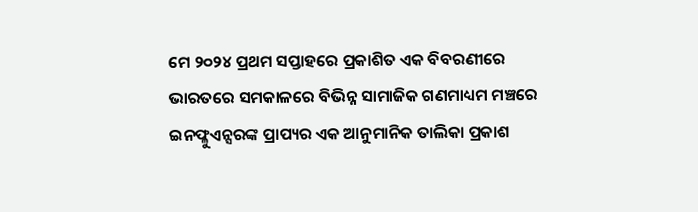ମେ ୨୦୨୪ ପ୍ରଥମ ସପ୍ତାହରେ ପ୍ରକାଶିତ ଏକ ବିବରଣୀରେ ଭାରତରେ ସମକାଳରେ ବିଭିନ୍ନ ସାମାଜିକ ଗଣମାଧ୍ୟମ ମଞ୍ଚରେ ଇନଫ୍ଳୁଏନ୍ସରଙ୍କ ପ୍ରାପ୍ୟର ଏକ ଆନୁମାନିକ ତାଲିକା ପ୍ରକାଶ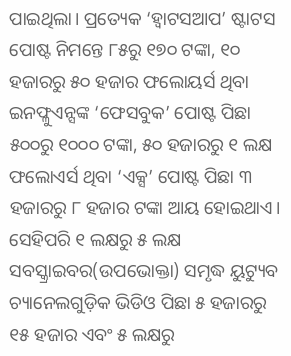ପାଇଥିଲା। ପ୍ରତ୍ୟେକ ‘ହ୍ୱାଟସଆପ’ ଷ୍ଟାଟସ ପୋଷ୍ଟ ନିମନ୍ତେ ୮୫ରୁ ୧୭୦ ଟଙ୍କା, ୧୦ ହଜାରରୁ ୫୦ ହଜାର ଫଲୋୟର୍ସ ଥିବା ଇନଫ୍ଳୁଏନ୍ସଙ୍କ ‘ଫେସବୁକ’ ପୋଷ୍ଟ ପିଛା ୫୦୦ରୁ ୧୦୦୦ ଟଙ୍କା, ୫୦ ହଜାରରୁ ୧ ଲକ୍ଷ ଫଲୋଏର୍ସ ଥିବା ‘ଏକ୍ସ’ ପୋଷ୍ଟ ପିଛା ୩ ହଜାରରୁ ୮ ହଜାର ଟଙ୍କା ଆୟ ହୋଇଥାଏ। ସେହିପରି ୧ ଲକ୍ଷରୁ ୫ ଲକ୍ଷ ସବସ୍କ୍ରାଇବର(ଉପଭୋକ୍ତା) ସମୃଦ୍ଧ ୟୁଟ୍ୟୁବ ଚ୍ୟାନେଲଗୁଡ଼ିକ ଭିଡିଓ ପିଛା ୫ ହଜାରରୁ ୧୫ ହଜାର ଏବଂ ୫ ଲକ୍ଷରୁ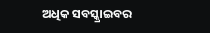ଅଧିକ ସବସ୍କ୍ରାଇବର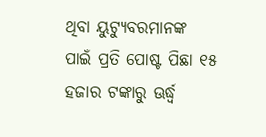ଥିବା ୟୁଟ୍ୟୁବରମାନଙ୍କ ପାଇଁ ପ୍ରତି ପୋଷ୍ଟ ପିଛା ୧୫ ହଜାର ଟଙ୍କାରୁ ଊର୍ଦ୍ଧ୍ବ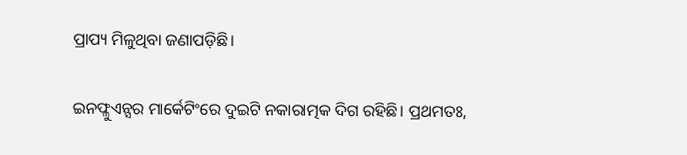ପ୍ରାପ୍ୟ ମିଳୁଥିବା ଜଣାପଡ଼ିଛି।

ଇନଫ୍ଳୁଏନ୍ସର ମାର୍କେଟିଂରେ ଦୁଇଟି ନକାରାତ୍ମକ ଦିଗ ରହିଛି। ପ୍ରଥମତଃ,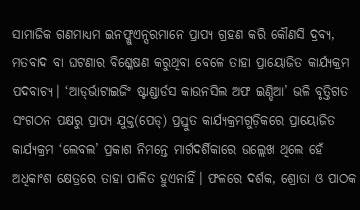ସାମାଜିକ ଗଣମାଧ୍ୟମ ଇନଫ୍ଳୁଏନ୍ସରମାନେ ପ୍ରାପ୍ୟ ଗ୍ରହଣ କରି କୌଣସି ଦ୍ରବ୍ୟ, ମତବାଦ ବା ଘଟଣାର ବିଶ୍ଳେଷଣ କରୁଥିବା ବେଳେ ତାହା ପ୍ରାୟୋଜିତ କାର୍ଯ୍ୟକ୍ରମ ପଦବାଚ୍ୟ। ‘ଆଡ୍‌‌ର୍ଭାଟାଇଜିଂ ଷ୍ଟାଣ୍ଡାର୍ଡସ କାଉନସିଲ ଅଫ ଇଣ୍ଡିଆ’ ଭଳି ବୃତ୍ତିଗତ ସଂଗଠନ ପକ୍ଷରୁ ପ୍ରାପ୍ୟ ଯୁକ୍ତ(ପେଡ୍‌‌) ପ୍ରସ୍ତୁତ କାର୍ଯ୍ୟକ୍ରମଗୁଡ଼ିକରେ ପ୍ରାୟୋଜିତ କାର୍ଯ୍ୟକ୍ରମ ‘ଲେବଲ’ ପ୍ରକାଶ ନିମନ୍ତେ ମାର୍ଗଦର୍ଶିକାରେ ଉଲ୍ଲେଖ ଥିଲେ ହେଁ ଅଧିକାଂଶ କ୍ଷେତ୍ରରେ ତାହା ପାଳିତ ହୁଏନାହିଁ। ଫଳରେ ଦର୍ଶକ, ଶ୍ରୋତା ଓ ପାଠକ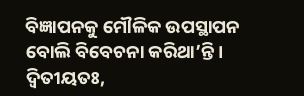ବିଜ୍ଞାପନକୁ ମୌଳିକ ଉପସ୍ଥାପନ ବୋଲି ବିବେଚନା କରିଥା’ନ୍ତି। ଦ୍ୱିତୀୟତଃ,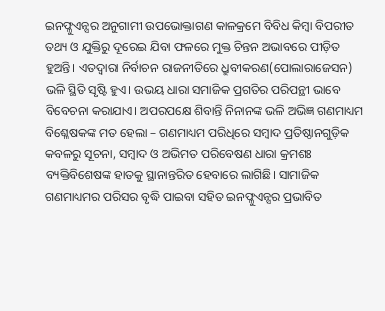ଇନଫ୍ଳୁଏନ୍ସର ଅନୁଗାମୀ ଉପଭୋକ୍ତାଗଣ କାଳକ୍ରମେ ବିବିଧ କିମ୍ୱା ବିପରୀତ ତଥ୍ୟ ଓ ଯୁକ୍ତିରୁ ଦୂରେଇ ଯିବା ଫଳରେ ମୁକ୍ତ ଚିନ୍ତନ ଅଭାବରେ ପୀଡ଼ିତ ହୁଅନ୍ତି। ଏତଦ୍ୱାରା ନିର୍ବାଚନ ରାଜନୀତିରେ ଧ୍ରୁବୀକରଣ(ପୋଲାରାଜେସନ) ଭଳି ସ୍ଥିତି ସୃଷ୍ଟି ହୁଏ। ଉଭୟ ଧାରା ସମାଜିକ ପ୍ରଗତିର ପରିପନ୍ଥୀ ଭାବେ ବିବେଚନା କରାଯାଏ। ଅପରପକ୍ଷେ ଶିବାନ୍ତି ନିନାନଙ୍କ ଭଳି ଅଭିଜ୍ଞ ଗଣମାଧ୍ୟମ ବିଶ୍ଳେଷକଙ୍କ ମତ ହେଲା – ଗଣମାଧ୍ୟମ ପରିଧିରେ ସମ୍ୱାଦ ପ୍ରତିଷ୍ଠାନଗୁଡ଼ିକ କବଳରୁ ସୂଚନା, ସମ୍ୱାଦ ଓ ଅଭିମତ ପରିବେଷଣ ଧାରା କ୍ରମଶଃ ବ୍ୟକ୍ତିବିଶେଷଙ୍କ ହାତକୁ ସ୍ଥାନାନ୍ତରିତ ହେବାରେ ଲାଗିଛି। ସାମାଜିକ ଗଣମାଧ୍ୟମର ପରିସର ବୃଦ୍ଧି ପାଇବା ସହିତ ଇନଫ୍ଳୁଏନ୍ସର ପ୍ରଭାବିତ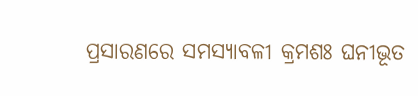ପ୍ରସାରଣରେ ସମସ୍ୟାବଳୀ କ୍ରମଶଃ ଘନୀଭୂତ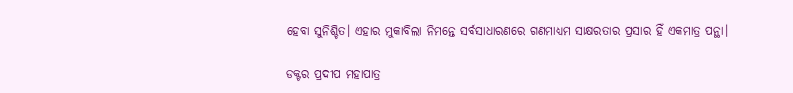ହେବା ସୁନିଶ୍ଚିତ। ଏହାର ମୁକାବିଲା ନିମନ୍ତେ ସର୍ବସାଧାରଣରେ ଗଣମାଧ୍ୟମ ସାକ୍ଷରତାର ପ୍ରସାର ହିଁ ଏକମାତ୍ର ପନ୍ଥା।

ଡକ୍ଟର ପ୍ରଦୀପ ମହାପାତ୍ର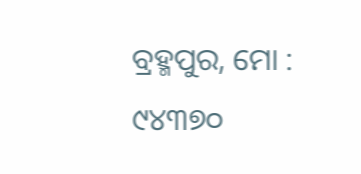ବ୍ରହ୍ମପୁର, ମୋ : ୯୪୩୭୦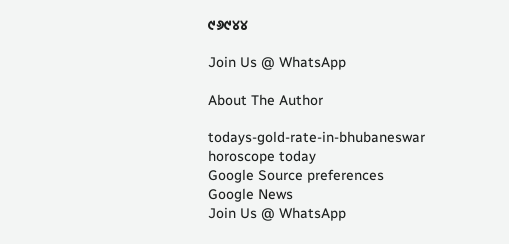୯୬୯୪୪

Join Us @ WhatsApp

About The Author

todays-gold-rate-in-bhubaneswar
horoscope today
Google Source preferences
Google News
Join Us @ WhatsApp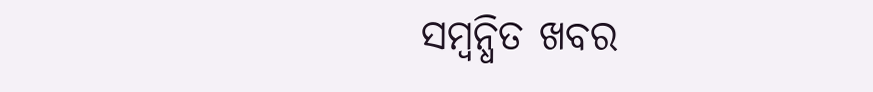ସମ୍ବନ୍ଧିତ ଖବର